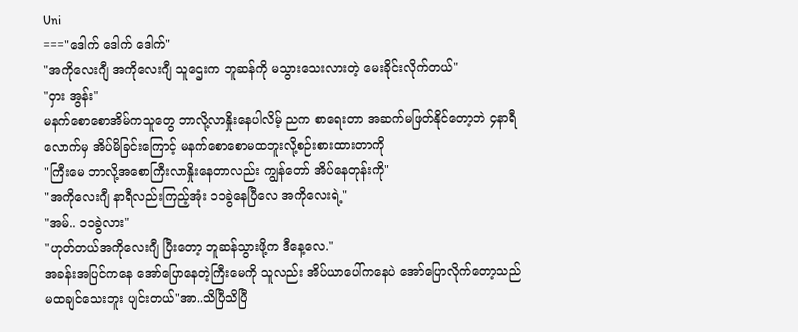Uni
==="ဒေါက် ဒေါက် ဒေါက်"
"အကိုလေးဂျီ အကိုလေးဂျီ သူဌေးက ဘူဆန်ကို မသွားသေးလားတဲ့ မေးခိုင်းလိုက်တယ်"
"ဝှား အွန်း"
မနက်စောစောအိမ်ကသူတွေ ဘာလို့လာနှိုးနေပါလိမ့် ညက စာရေးတာ အဆက်မဖြတ်နိုင်တော့ဘဲ ၄နာရီ လောက်မှ အိပ်မိခြင်းကြောင့် မနက်စောစောမထဘူးလို့စဉ်းစားထားတာကို
"ကြီးမေ ဘာလို့အစောကြီးလာနှိုးနေတာလည်း ကျွန်တော် အိပ်နေတုန်းကို"
"အကိုလေးဂျီ နာရီလည်းကြည့်အုံး ၁၁ခွဲနေပြီလေ အကိုလေးရဲ့"
"အမ်.. ၁၁ခွဲလား"
"ဟုတ်တယ်အကိုလေးဂျီ ပြီးတော့ ဘူဆန်သွားဖို့က ဒီနေ့လေ."
အခန်းအပြင်ကနေ အော်ပြောနေတဲ့ကြီးမေကို သူလည်း အိပ်ယာပေါ်ကနေပဲ အော်ပြောလိုက်တော့သည် မထချင်သေးဘူး ပျင်းတယ်"အာ..သိပြီသိပြီ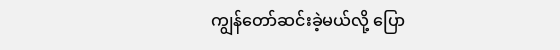ကျွန်တော်ဆင်းခဲ့မယ်လို့ ပြော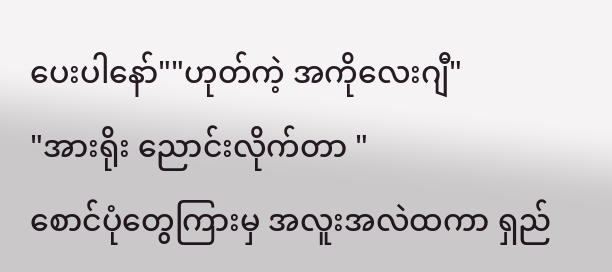ပေးပါနော်""ဟုတ်ကဲ့ အကိုလေးဂျီ"
"အားရိုး ညောင်းလိုက်တာ "
စောင်ပုံတွေကြားမှ အလူးအလဲထကာ ရှည်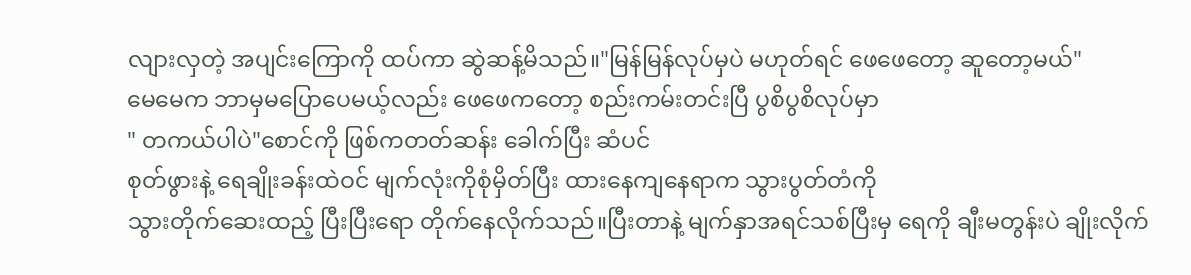လျားလှတဲ့ အပျင်းကြောကို ထပ်ကာ ဆွဲဆန့်မိသည်။"မြန်မြန်လုပ်မှပဲ မဟုတ်ရင် ဖေဖေတော့ ဆူတော့မယ်"
မေမေက ဘာမှမပြောပေမယ့်လည်း ဖေဖေကတော့ စည်းကမ်းတင်းပြီ ပွစိပွစိလုပ်မှာ
" တကယ်ပါပဲ"စောင်ကို ဖြစ်ကတတ်ဆန်း ခေါက်ပြီး ဆံပင်
စုတ်ဖွားနဲ့ ရေချိုးခန်းထဲဝင် မျက်လုံးကိုစုံမှိတ်ပြီး ထားနေကျနေရာက သွားပွတ်တံကို
သွားတိုက်ဆေးထည့် ပြီးပြီးရော တိုက်နေလိုက်သည်။ပြီးတာနဲ့ မျက်နှာအရင်သစ်ပြီးမှ ရေကို ချီးမတွန်းပဲ ချိုးလိုက်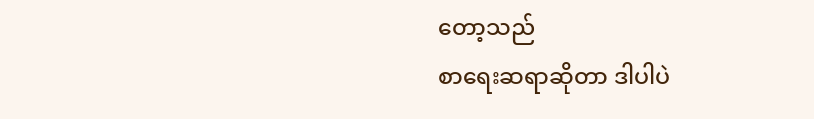တော့သည်
စာရေးဆရာဆိုတာ ဒါပါပဲ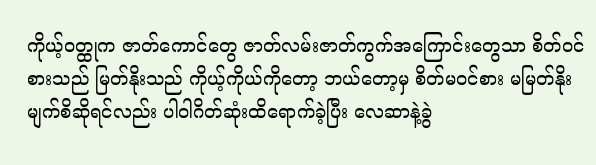ကိုယ့်ဝတ္ထုက ဇာတ်ကောင်တွေ ဇာတ်လမ်းဇာတ်ကွက်အကြောင်းတွေသာ စိတ်ဝင်စားသည် မြတ်နိုးသည် ကိုယ့်ကိုယ်ကိုတော့ ဘယ်တော့မှ စိတ်မဝင်စား မမြတ်နိုး မျက်စိဆိုရင်လည်း ပါဝါဂိတ်ဆုံးထိရောက်ခဲ့ပြီး လေဆာနဲ့ခွဲ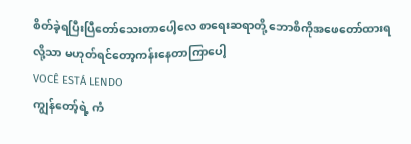စိတ်ခဲ့ရပြီးပြီတော်သေးတာပေါ့လေ စာရေးဆရာတို့ ဘောစိကိုအဖေတော်ထားရလို့သာ မဟုတ်ရင်တော့ကန်းနေတာကြာပေါ့
VOCÊ ESTÁ LENDO
ကျွန်တော့်ရဲ့ ကံ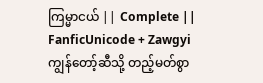ကြမ္မာငယ် || Complete ||
FanficUnicode + Zawgyi ကျွန်တော့်ဆီသို့ တည့်မတ်စွာ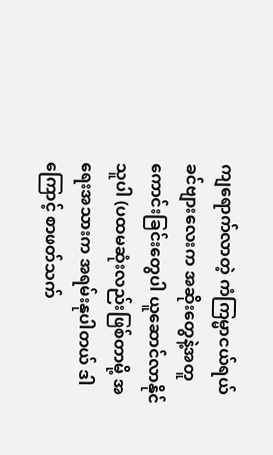ကျရောက်လာတဲ့ ကံကြမ္မာငယ်ရယ် ခင်ဗျားလေးက အဆိုးတွေနဲ့အတူ ကောင်းခြင်းတွေပါ ယူဆောင်လာနိုင်သူပါ (ပထမဆုံးလည်းဖြစ်တာမို့ အရေးအသားက အရမ်းနုပါတယ် ဒါကြောင့် စာဖတ်သက်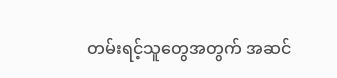တမ်းရင့်သူတွေအတွက် အဆင်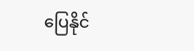ပြေနိုင်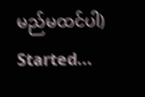မည်မထင်ပါ) Started...